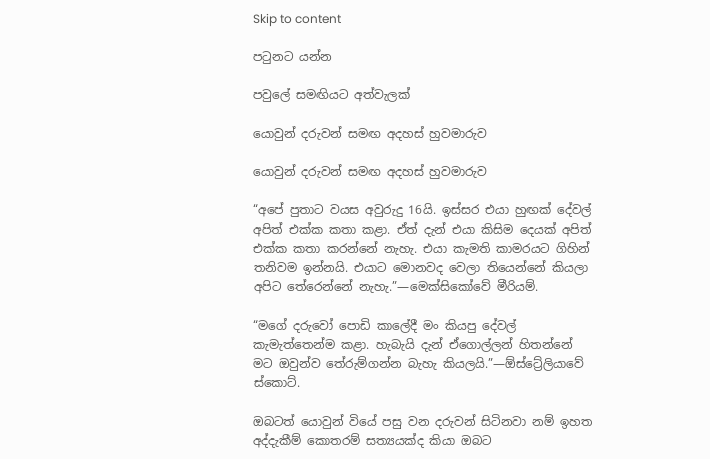Skip to content

පටුනට යන්න

පවුලේ සමඟියට අත්වැලක්

යොවුන් දරුවන් සමඟ අදහස් හුවමාරුව

යොවුන් දරුවන් සමඟ අදහස් හුවමාරුව

“අපේ පුතාට වයස අවුරුදු 16යි. ඉස්සර එයා හුඟක් දේවල් අපිත් එක්ක කතා කළා. ඒත් දැන් එයා කිසිම දෙයක් අපිත් එක්ක කතා කරන්නේ නැහැ. එයා කැමති කාමරයට ගිහින් තනිවම ඉන්නයි. එයාට මොනවද වෙලා තියෙන්නේ කියලා අපිට තේරෙන්නේ නැහැ.”—මෙක්සිකෝවේ මීරියම්.

“මගේ දරුවෝ පොඩි කාලේදී මං කියපු දේවල් කැමැත්තෙන්ම කළා. හැබැයි දැන් ඒගොල්ලන් හිතන්නේ මට ඔවුන්ව තේරුම්ගන්න බැහැ කියලයි.”—ඕස්ට්‍රේලියාවේ ස්කොට්.

ඔබටත් යොවුන් වියේ පසු වන දරුවන් සිටිනවා නම් ඉහත අද්දැකීම් කොතරම් සත්‍යයක්ද කියා ඔබට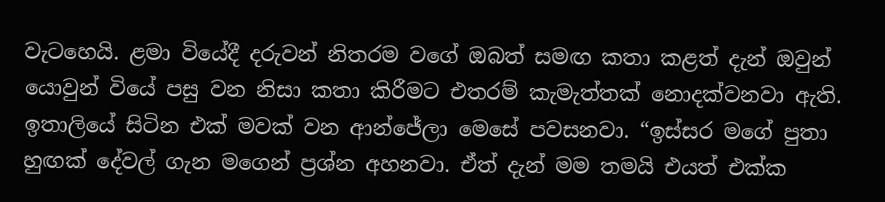වැටහෙයි. ළමා වියේදී දරුවන් නිතරම වගේ ඔබත් සමඟ කතා කළත් දැන් ඔවුන් යොවුන් වියේ පසු වන නිසා කතා කිරීමට එතරම් කැමැත්තක් නොදක්වනවා ඇති. ඉතාලියේ සිටින එක් මවක් වන ආන්ජේලා මෙසේ පවසනවා. “ඉස්සර මගේ පුතා හුඟක් දේවල් ගැන මගෙන් ප්‍රශ්න අහනවා. ඒත් දැන් මම තමයි එයත් එක්ක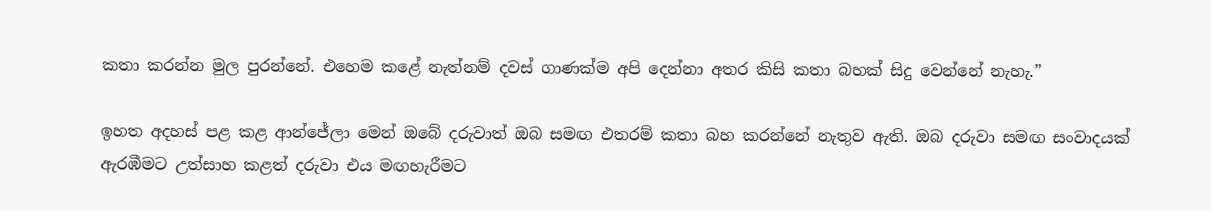කතා කරන්න මුල පුරන්නේ. එහෙම කළේ නැත්නම් දවස් ගාණක්ම අපි දෙන්නා අතර කිසි කතා බහක් සිදු වෙන්නේ නැහැ.”

ඉහත අදහස් පළ කළ ආන්ජේලා මෙන් ඔබේ දරුවාත් ඔබ සමඟ එතරම් කතා බහ කරන්නේ නැතුව ඇති. ඔබ දරුවා සමඟ සංවාදයක් ඇරඹීමට උත්සාහ කළත් දරුවා එය මඟහැරීමට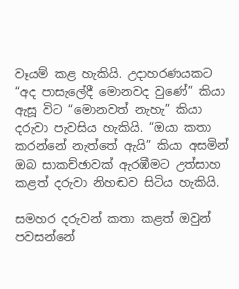වෑයම් කළ හැකියි. උදාහරණයකට “අද පාසැලේදී මොනවද වුණේ” කියා ඇසූ විට “මොනවත් නැහැ” කියා දරුවා පැවසිය හැකියි. “ඔයා කතා කරන්නේ නැත්තේ ඇයි” කියා අසමින් ඔබ සාකච්ඡාවක් ඇරඹීමට උත්සාහ කළත් දරුවා නිහඬව සිටිය හැකියි.

සමහර දරුවන් කතා කළත් ඔවුන් පවසන්නේ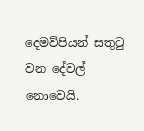දෙමව්පියන් සතුටු වන දේවල් නොවෙයි.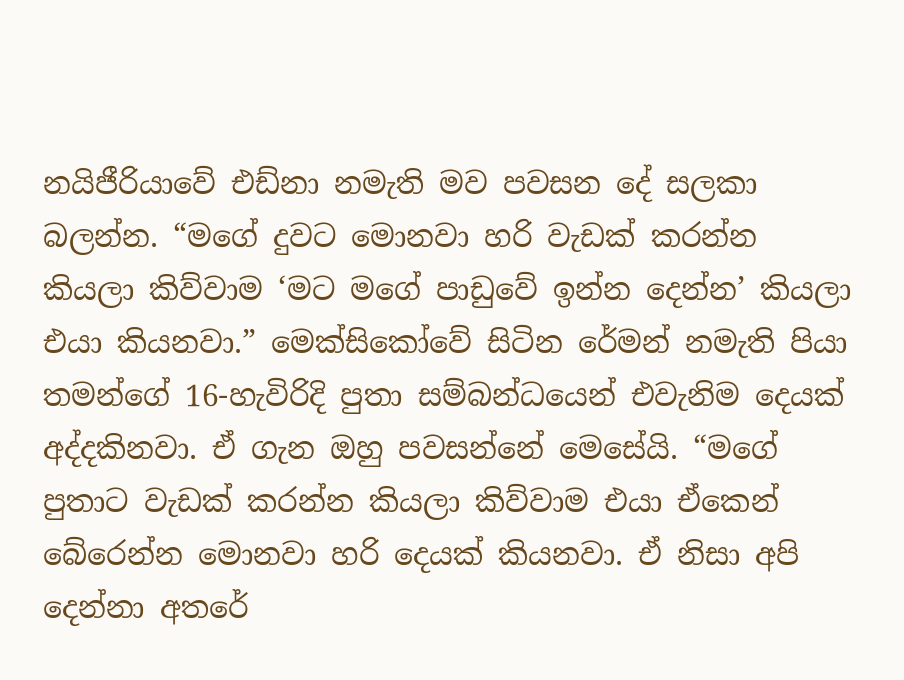නයිජීරියාවේ එඩ්නා නමැති මව පවසන දේ සලකා බලන්න. “මගේ දුවට මොනවා හරි වැඩක් කරන්න කියලා කිව්වාම ‘මට මගේ පාඩුවේ ඉන්න දෙන්න’ කියලා එයා කියනවා.” මෙක්සිකෝවේ සිටින රේමන් නමැති පියා තමන්ගේ 16-හැවිරිදි පුතා සම්බන්ධයෙන් එවැනිම දෙයක් අද්දකිනවා. ඒ ගැන ඔහු පවසන්නේ මෙසේයි. “මගේ පුතාට වැඩක් කරන්න කියලා කිව්වාම එයා ඒකෙන් බේරෙන්න මොනවා හරි දෙයක් කියනවා. ඒ නිසා අපි දෙන්නා අතරේ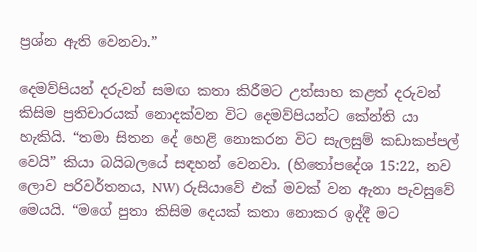ප්‍රශ්න ඇති වෙනවා.”

දෙමව්පියන් දරුවන් සමඟ කතා කිරීමට උත්සාහ කළත් දරුවන් කිසිම ප්‍රතිචාරයක් නොදක්වන විට දෙමව්පියන්ට කේන්ති යා හැකියි. “තමා සිතන දේ හෙළි නොකරන විට සැලසුම් කඩාකප්පල් වෙයි” කියා බයිබලයේ සඳහන් වෙනවා. (හිතෝපදේශ 15:22, නව ලොව පරිවර්තනය, NW) රුසියාවේ එක් මවක් වන ඇනා පැවසුවේ මෙයයි. “මගේ පුතා කිසිම දෙයක් කතා නොකර ඉද්දී මට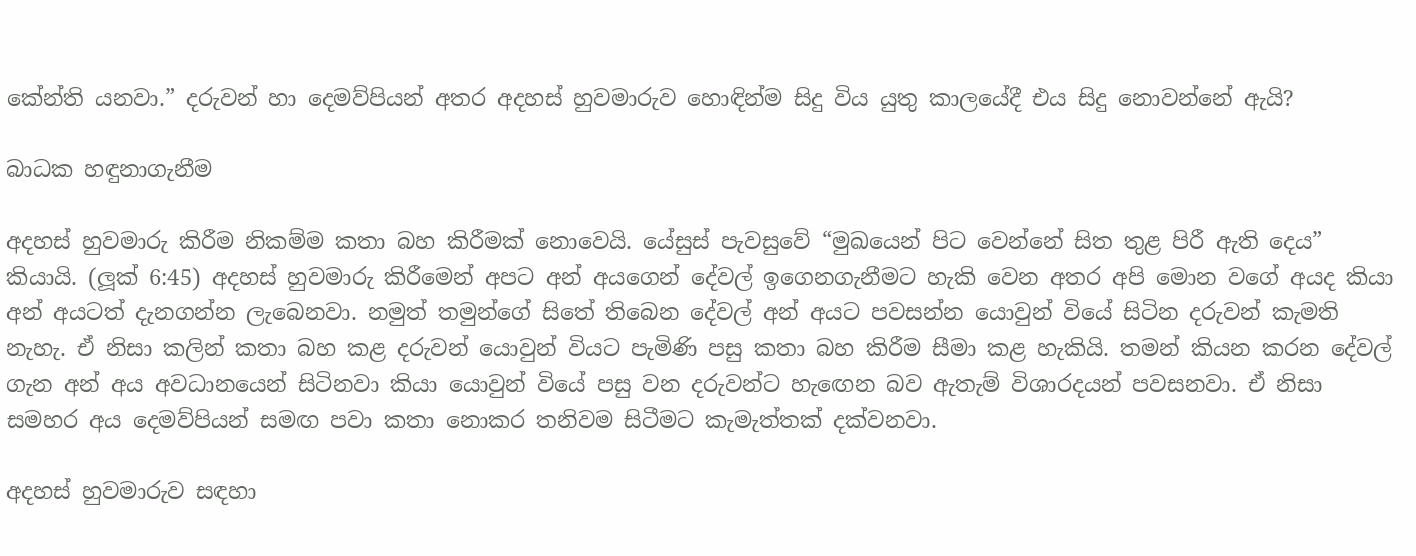කේන්ති යනවා.” දරුවන් හා දෙමව්පියන් අතර අදහස් හුවමාරුව හොඳින්ම සිදු විය යුතු කාලයේදී එය සිදු නොවන්නේ ඇයි?

බාධක හඳුනාගැනීම

අදහස් හුවමාරු කිරීම නිකම්ම කතා බහ කිරීමක් නොවෙයි. යේසුස් පැවසුවේ “මුඛයෙන් පිට වෙන්නේ සිත තුළ පිරී ඇති දෙය” කියායි. (ලූක් 6:45) අදහස් හුවමාරු කිරීමෙන් අපට අන් අයගෙන් දේවල් ඉගෙනගැනීමට හැකි වෙන අතර අපි මොන වගේ අයද කියා අන් අයටත් දැනගන්න ලැබෙනවා. නමුත් තමුන්ගේ සිතේ තිබෙන දේවල් අන් අයට පවසන්න යොවුන් වියේ සිටින දරුවන් කැමති නැහැ. ඒ නිසා කලින් කතා බහ කළ දරුවන් යොවුන් වියට පැමිණි පසු කතා බහ කිරීම සීමා කළ හැකියි. තමන් කියන කරන දේවල් ගැන අන් අය අවධානයෙන් සිටිනවා කියා යොවුන් වියේ පසු වන දරුවන්ට හැඟෙන බව ඇතැම් විශාරදයන් පවසනවා. ඒ නිසා සමහර අය දෙමව්පියන් සමඟ පවා කතා නොකර තනිවම සිටීමට කැමැත්තක් දක්වනවා.

අදහස් හුවමාරුව සඳහා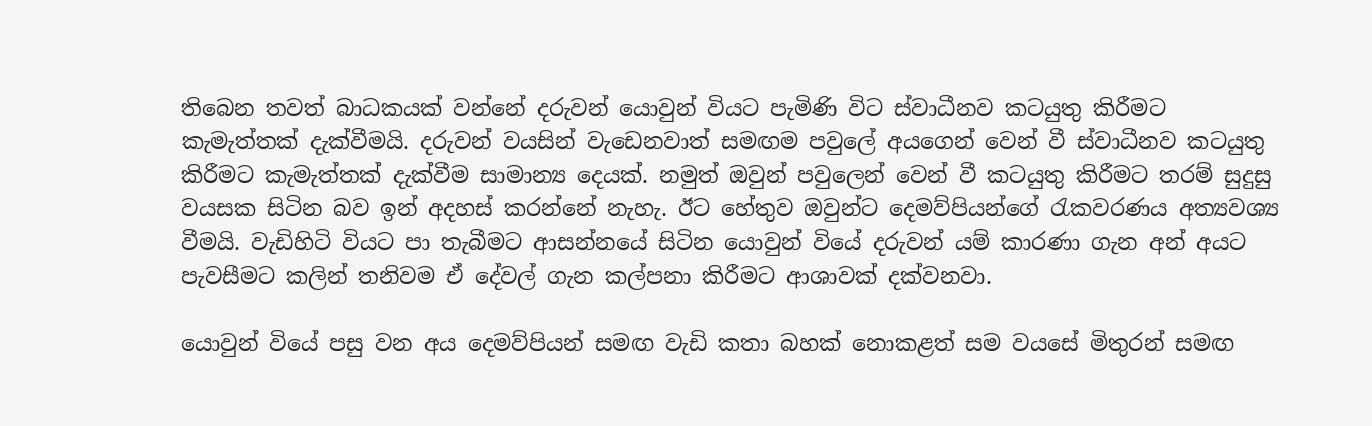තිබෙන තවත් බාධකයක් වන්නේ දරුවන් යොවුන් වියට පැමිණි විට ස්වාධීනව කටයුතු කිරීමට කැමැත්තක් දැක්වීමයි. දරුවන් වයසින් වැඩෙනවාත් සමඟම පවුලේ අයගෙන් වෙන් වී ස්වාධීනව කටයුතු කිරීමට කැමැත්තක් දැක්වීම සාමාන්‍ය දෙයක්. නමුත් ඔවුන් පවුලෙන් වෙන් වී කටයුතු කිරීමට තරම් සුදුසු වයසක සිටින බව ඉන් අදහස් කරන්නේ නැහැ. ඊට හේතුව ඔවුන්ට දෙමව්පියන්ගේ රැකවරණය අත්‍යවශ්‍ය වීමයි. වැඩිහිටි වියට පා තැබීමට ආසන්නයේ සිටින යොවුන් වියේ දරුවන් යම් කාරණා ගැන අන් අයට පැවසීමට කලින් තනිවම ඒ දේවල් ගැන කල්පනා කිරීමට ආශාවක් දක්වනවා.

යොවුන් වියේ පසු වන අය දෙමව්පියන් සමඟ වැඩි කතා බහක් නොකළත් සම වයසේ මිතුරන් සමඟ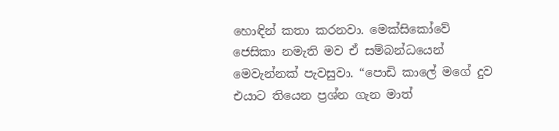හොඳින් කතා කරනවා. මෙක්සිකෝවේ ජෙසිකා නමැති මව ඒ සම්බන්ධයෙන් මෙවැන්නක් පැවසුවා. “පොඩි කාලේ මගේ දුව එයාට තියෙන ප්‍රශ්න ගැන මාත්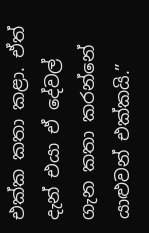එක්ක කතා කළා. ඒත් දැන් එයා ඒ දේවල් ගැන කතා කරන්නේ යාළුවන් එක්කයි.”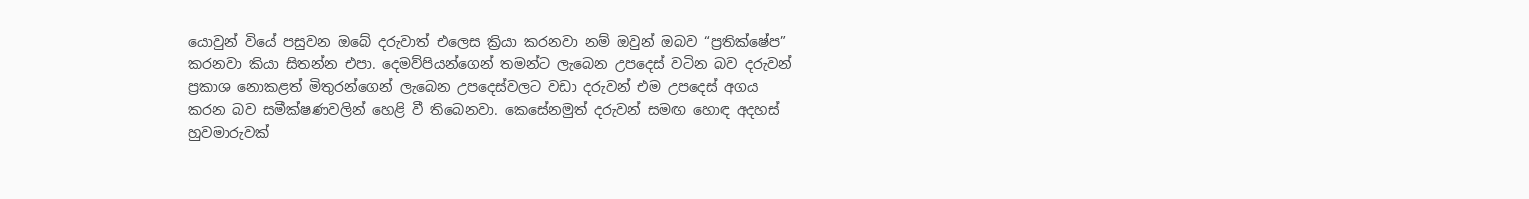යොවුන් වියේ පසුවන ඔබේ දරුවාත් එලෙස ක්‍රියා කරනවා නම් ඔවුන් ඔබව “ප්‍රතික්ෂේප” කරනවා කියා සිතන්න එපා. දෙමව්පියන්ගෙන් තමන්ට ලැබෙන උපදෙස් වටින බව දරුවන් ප්‍රකාශ නොකළත් මිතුරන්ගෙන් ලැබෙන උපදෙස්වලට වඩා දරුවන් එම උපදෙස් අගය කරන බව සමීක්ෂණවලින් හෙළි වී තිබෙනවා. කෙසේනමුත් දරුවන් සමඟ හොඳ අදහස් හුවමාරුවක්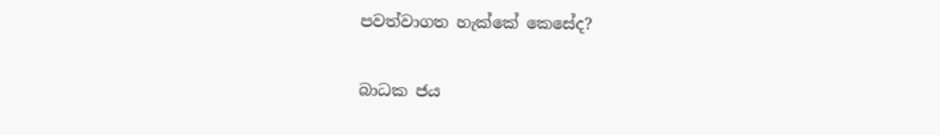පවත්වාගත හැක්කේ කෙසේද?

බාධක ජය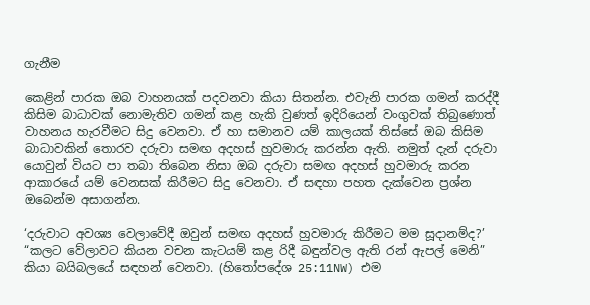ගැනීම

කෙළින් පාරක ඔබ වාහනයක් පදවනවා කියා සිතන්න. එවැනි පාරක ගමන් කරද්දී කිසිම බාධාවක් නොමැතිව ගමන් කළ හැකි වුණත් ඉදිරියෙන් වංගුවක් තිබුණොත් වාහනය හැරවීමට සිදු වෙනවා. ඒ හා සමානව යම් කාලයක් තිස්සේ ඔබ කිසිම බාධාවකින් තොරව දරුවා සමඟ අදහස් හුවමාරු කරන්න ඇති. නමුත් දැන් දරුවා යොවුන් වියට පා තබා තිබෙන නිසා ඔබ දරුවා සමඟ අදහස් හුවමාරු කරන ආකාරයේ යම් වෙනසක් කිරීමට සිදු වෙනවා. ඒ සඳහා පහත දැක්වෙන ප්‍රශ්න ඔබෙන්ම අසාගන්න.

‘දරුවාට අවශ්‍ය වෙලාවේදී ඔවුන් සමඟ අදහස් හුවමාරු කිරීමට මම සූදානම්ද?’ “කලට වේලාවට කියන වචන කැටයම් කළ රිදී බඳුන්වල ඇති රන් ඇපල් මෙනි” කියා බයිබලයේ සඳහන් වෙනවා. (හිතෝපදේශ 25:11NW) එම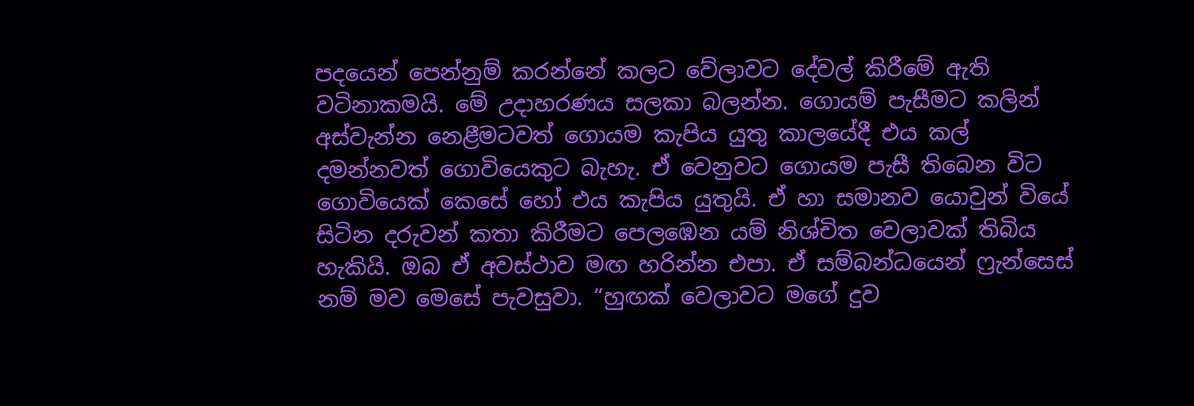පදයෙන් පෙන්නුම් කරන්නේ කලට වේලාවට දේවල් කිරීමේ ඇති වටිනාකමයි. මේ උදාහරණය සලකා බලන්න. ගොයම් පැසීමට කලින් අස්වැන්න නෙළීමටවත් ගොයම කැපිය යුතු කාලයේදී එය කල් දමන්නවත් ගොවියෙකුට බැහැ. ඒ වෙනුවට ගොයම පැසී තිබෙන විට ගොවියෙක් කෙසේ හෝ එය කැපිය යුතුයි. ඒ හා සමානව යොවුන් වියේ සිටින දරුවන් කතා කිරීමට පෙලඹෙන යම් නිශ්චිත වෙලාවක් තිබිය හැකියි. ඔබ ඒ අවස්ථාව මඟ හරින්න එපා. ඒ සම්බන්ධයෙන් ෆ්‍රැන්සෙස් නම් මව මෙසේ පැවසුවා. “හුඟක් වෙලාවට මගේ දුව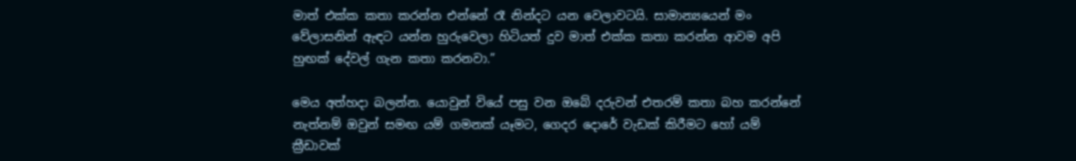මාත් එක්ක කතා කරන්න එන්නේ රෑ නින්දට යන වෙලාවටයි. සාමාන්‍යයෙන් මං වේලාසනින් ඇඳට යන්න හුරුවෙලා හිටියත් දුව මාත් එක්ක කතා කරන්න ආවම අපි හුඟක් දේවල් ගැන කතා කරනවා.”

මෙය අත්හදා බලන්න. යොවුන් වියේ පසු වන ඔබේ දරුවන් එතරම් කතා බහ කරන්නේ නැත්නම් ඔවුන් සමඟ යම් ගමනක් යෑමට, ගෙදර දොරේ වැඩක් කිරීමට හෝ යම් ක්‍රීඩාවක්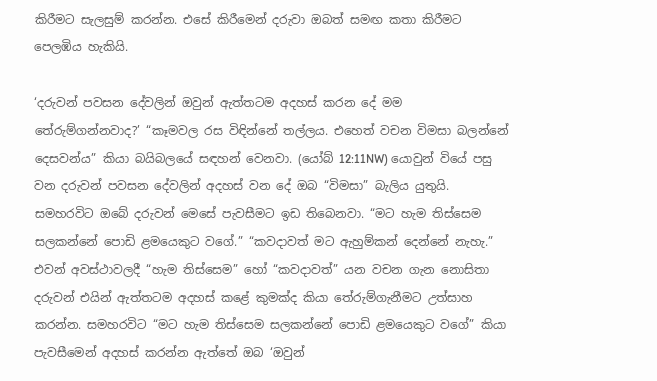කිරීමට සැලසුම් කරන්න. එසේ කිරීමෙන් දරුවා ඔබත් සමඟ කතා කිරීමට පෙලඹිය හැකියි.

‘දරුවන් පවසන දේවලින් ඔවුන් ඇත්තටම අදහස් කරන දේ මම තේරුම්ගන්නවාද?’ “කෑමවල රස විඳින්නේ තල්ලය. එහෙත් වචන විමසා බලන්නේ දෙසවන්ය” කියා බයිබලයේ සඳහන් වෙනවා. (යෝබ් 12:11NW) යොවුන් වියේ පසු වන දරුවන් පවසන දේවලින් අදහස් වන දේ ඔබ “විමසා” බැලිය යුතුයි. සමහරවිට ඔබේ දරුවන් මෙසේ පැවසීමට ඉඩ තිබෙනවා. “මට හැම තිස්සෙම සලකන්නේ පොඩි ළමයෙකුට වගේ.” “කවදාවත් මට ඇහුම්කන් දෙන්නේ නැහැ.” එවන් අවස්ථාවලදී “හැම තිස්සෙම” හෝ “කවදාවත්” යන වචන ගැන නොසිතා දරුවන් එයින් ඇත්තටම අදහස් කළේ කුමක්ද කියා තේරුම්ගැනීමට උත්සාහ කරන්න. සමහරවිට “මට හැම තිස්සෙම සලකන්නේ පොඩි ළමයෙකුට වගේ” කියා පැවසීමෙන් අදහස් කරන්න ඇත්තේ ඔබ ‘ඔවුන්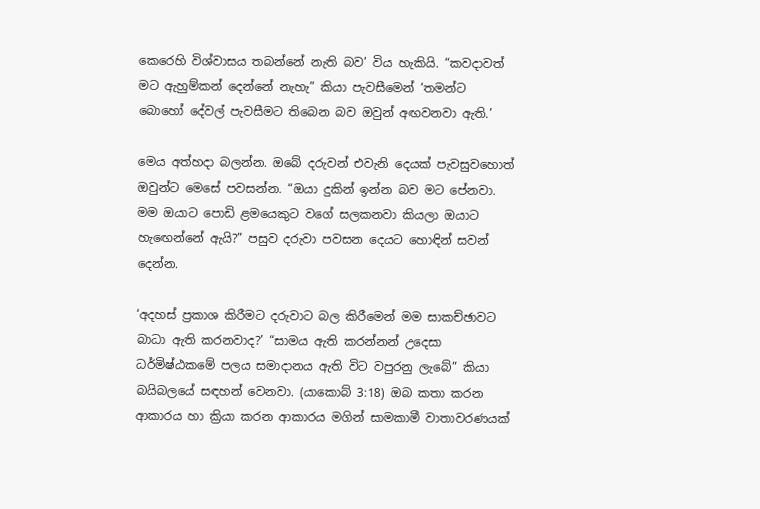කෙරෙහි විශ්වාසය තබන්නේ නැති බව’ විය හැකියි. “කවදාවත් මට ඇහුම්කන් දෙන්නේ නැහැ” කියා පැවසීමෙන් ‘තමන්ට බොහෝ දේවල් පැවසීමට තිබෙන බව ඔවුන් අඟවනවා ඇති.’

මෙය අත්හදා බලන්න. ඔබේ දරුවන් එවැනි දෙයක් පැවසුවහොත් ඔවුන්ට මෙසේ පවසන්න. “ඔයා දුකින් ඉන්න බව මට පේනවා. මම ඔයාට පොඩි ළමයෙකුට වගේ සලකනවා කියලා ඔයාට හැඟෙන්නේ ඇයි?” පසුව දරුවා පවසන දෙයට හොඳින් සවන් දෙන්න.

‘අදහස් ප්‍රකාශ කිරීමට දරුවාට බල කිරීමෙන් මම සාකච්ඡාවට බාධා ඇති කරනවාද?’ “සාමය ඇති කරන්නන් උදෙසා ධර්මිෂ්ඨකමේ පලය සමාදානය ඇති විට වපුරනු ලැබේ” කියා බයිබලයේ සඳහන් වෙනවා. (යාකොබ් 3:18) ඔබ කතා කරන ආකාරය හා ක්‍රියා කරන ආකාරය මගින් සාමකාමී වාතාවරණයක්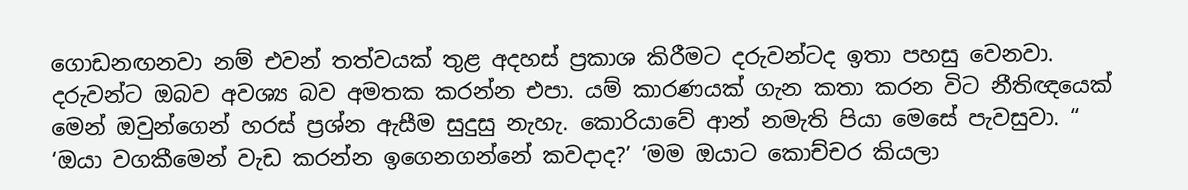ගොඩනඟනවා නම් එවන් තත්වයක් තුළ අදහස් ප්‍රකාශ කිරීමට දරුවන්ටද ඉතා පහසු වෙනවා. දරුවන්ට ඔබව අවශ්‍ය බව අමතක කරන්න එපා. යම් කාරණයක් ගැන කතා කරන විට නීතිඥයෙක් මෙන් ඔවුන්ගෙන් හරස් ප්‍රශ්න ඇසීම සුදුසු නැහැ. කොරියාවේ ආන් නමැති පියා මෙසේ පැවසුවා. “ ‘ඔයා වගකීමෙන් වැඩ කරන්න ඉගෙනගන්නේ කවදාද?’ ‘මම ඔයාට කොච්චර කියලා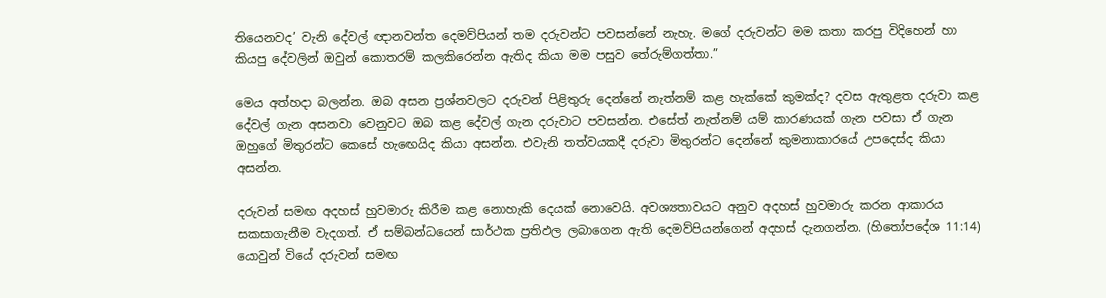තියෙනවද’ වැනි දේවල් ඥානවන්ත දෙමව්පියන් තම දරුවන්ට පවසන්නේ නැහැ. මගේ දරුවන්ට මම කතා කරපු විදිහෙන් හා කියපු දේවලින් ඔවුන් කොතරම් කලකිරෙන්න ඇතිද කියා මම පසුව තේරුම්ගත්තා.”

මෙය අත්හදා බලන්න. ඔබ අසන ප්‍රශ්නවලට දරුවන් පිළිතුරු දෙන්නේ නැත්නම් කළ හැක්කේ කුමක්ද? දවස ඇතුළත දරුවා කළ දේවල් ගැන අසනවා වෙනුවට ඔබ කළ දේවල් ගැන දරුවාට පවසන්න. එසේත් නැත්නම් යම් කාරණයක් ගැන පවසා ඒ ගැන ඔහුගේ මිතුරන්ට කෙසේ හැඟෙයිද කියා අසන්න. එවැනි තත්වයකදී දරුවා මිතුරන්ට දෙන්නේ කුමනාකාරයේ උපදෙස්ද කියා අසන්න.

දරුවන් සමඟ අදහස් හුවමාරු කිරීම කළ නොහැකි දෙයක් නොවෙයි. අවශ්‍යතාවයට අනුව අදහස් හුවමාරු කරන ආකාරය සකසාගැනීම වැදගත්. ඒ සම්බන්ධයෙන් සාර්ථක ප්‍රතිඵල ලබාගෙන ඇති දෙමව්පියන්ගෙන් අදහස් දැනගන්න. (හිතෝපදේශ 11:14) යොවුන් වියේ දරුවන් සමඟ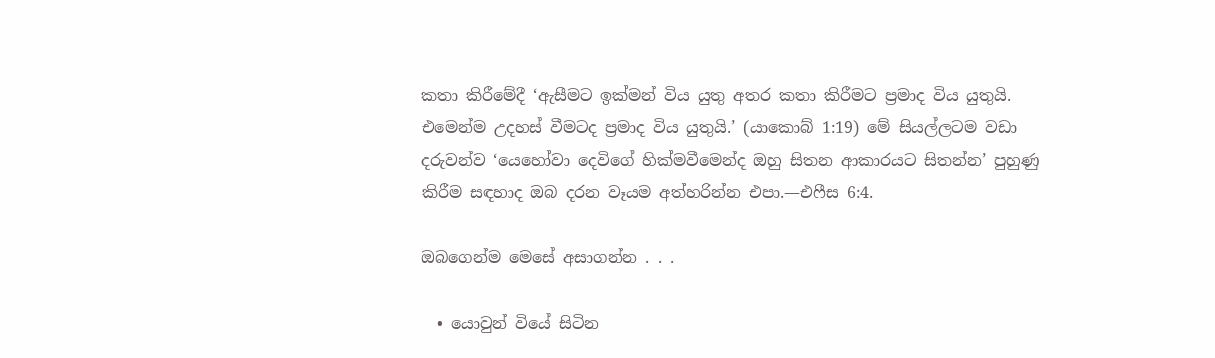කතා කිරීමේදී ‘ඇසීමට ඉක්මන් විය යුතු අතර කතා කිරීමට ප්‍රමාද විය යුතුයි. එමෙන්ම උදහස් වීමටද ප්‍රමාද විය යුතුයි.’ (යාකොබ් 1:19) මේ සියල්ලටම වඩා දරුවන්ව ‘යෙහෝවා දෙවිගේ හික්මවීමෙන්ද ඔහු සිතන ආකාරයට සිතන්න’ පුහුණු කිරීම සඳහාද ඔබ දරන වෑයම අත්හරින්න එපා.—එෆීස 6:4.

ඔබගෙන්ම මෙසේ අසාගන්න . . .

  • යොවුන් වියේ සිටින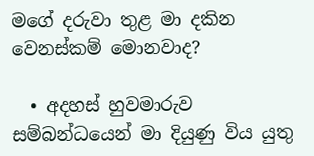මගේ දරුවා තුළ මා දකින වෙනස්කම් මොනවාද?

  • අදහස් හුවමාරුව සම්බන්ධයෙන් මා දියුණු විය යුතු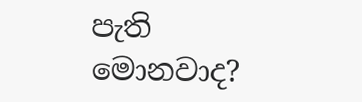පැති මොනවාද?